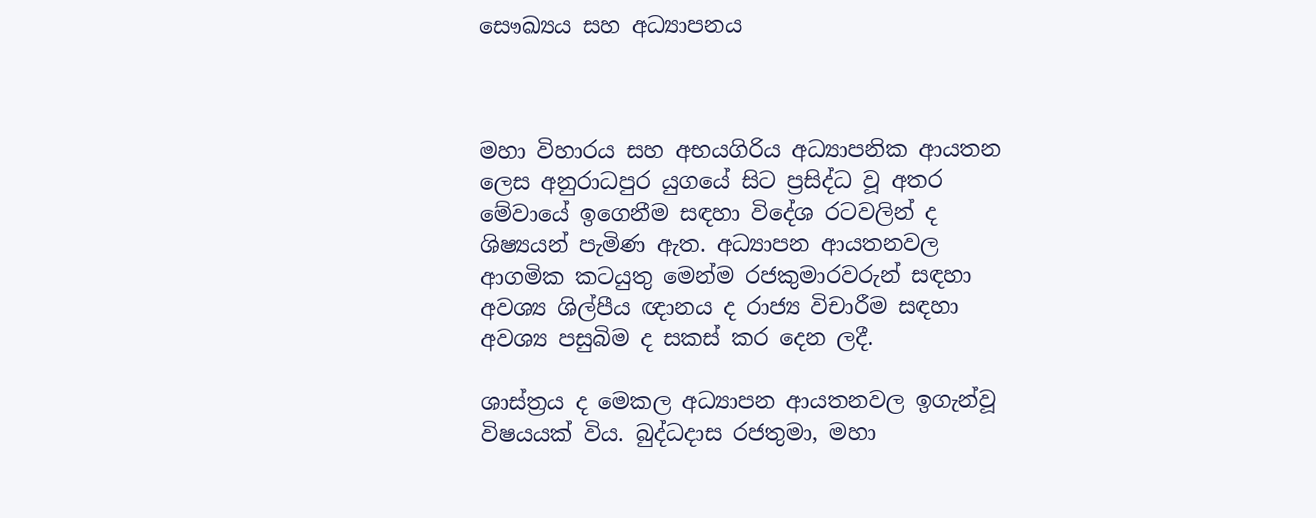සෞඛ්‍යය සහ අධ්‍යාපනය



මහා විහාරය සහ අභයගිරිය අධ්‍යාපනික ආයතන ලෙස අනුරාධපුර යුගයේ සිට ප්‍රසිද්ධ වූ අතර මේවායේ ඉගෙනීම සඳහා විදේශ රටවලින් ද ශිෂ්‍යයන් පැමිණ ඇත. අධ්‍යාපන ආයතනවල ආගමික කටයුතු මෙන්ම රජකුමාරවරුන් සඳහා අවශ්‍ය ශිල්පීය ඥානය ද රාජ්‍ය විචාරීම සඳහා අවශ්‍ය පසුබිම ද සකස් කර දෙන ලදී.

ශාස්ත්‍රය ද මෙකල අධ්‍යාපන ආයතනවල ඉගැන්වූ විෂයයක් විය. බුද්ධදාස රජතුමා, මහා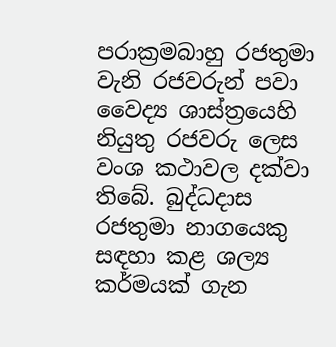පරාක්‍රමබාහු රජතුමා වැනි රජවරුන් පවා වෛද්‍ය ශාස්ත්‍රයෙහි නියුතු රජවරු ලෙස වංශ කථාවල දක්වා තිබේ. බුද්ධදාස රජතුමා නාගයෙකු සඳහා කළ ශල්‍ය කර්මයක් ගැන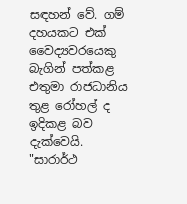සඳහන් වේ. ගම් දහයකට එක් වෛද්‍යවරයෙකු බැගින් පත්කළ එතුමා රාජධානිය තුළ රෝහල් ද ඉදිකළ බව දැක්වෙයි. "සාරාර්ථ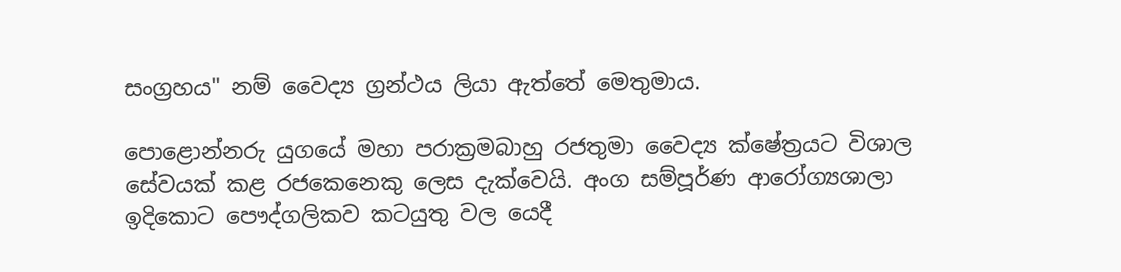සංග්‍රහය" නම් වෛද්‍ය ග්‍රන්ථය ලියා ඇත්තේ මෙතුමාය.

පොළොන්නරු යුගයේ මහා පරාක්‍රමබාහු රජතුමා වෛද්‍ය ක්ෂේත්‍රයට විශාල සේවයක් කළ රජකෙනෙකු ලෙස දැක්වෙයි. අංග සම්පූර්ණ ආරෝග්‍යශාලා ඉදිකොට පෞද්ගලිකව කටයුතු වල යෙදී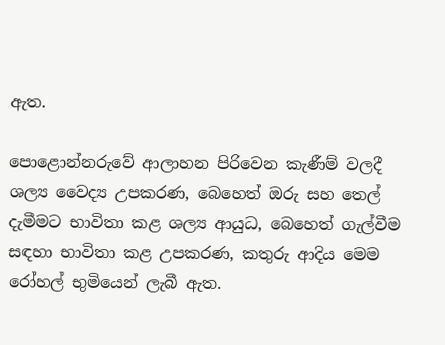ඇත.

පොළොන්නරුවේ ආලාහන පිරිවෙන කැණීම් වලදී ශල්‍ය වෛද්‍ය උපකරණ, බෙහෙත් ඔරු සහ තෙල් දැමීමට භාවිතා කළ ශල්‍ය ආයුධ, බෙහෙත් ගැල්වීම සඳහා භාවිතා කළ උපකරණ, කතුරු ආදිය මෙම රෝහල් භුමියෙන් ලැබී ඇත.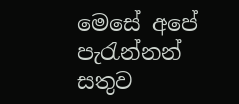මෙසේ අපේ පැරැන්නන් සතුව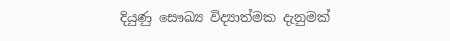දියුණු සෞඛ්‍ය විද්‍යාත්මක දැනුමක්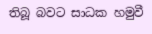තිබූ බවට සාධක හමුවී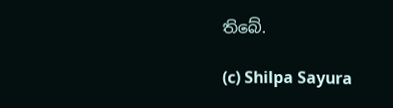තිබේ.

(c) Shilpa Sayura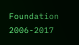Foundation 2006-2017